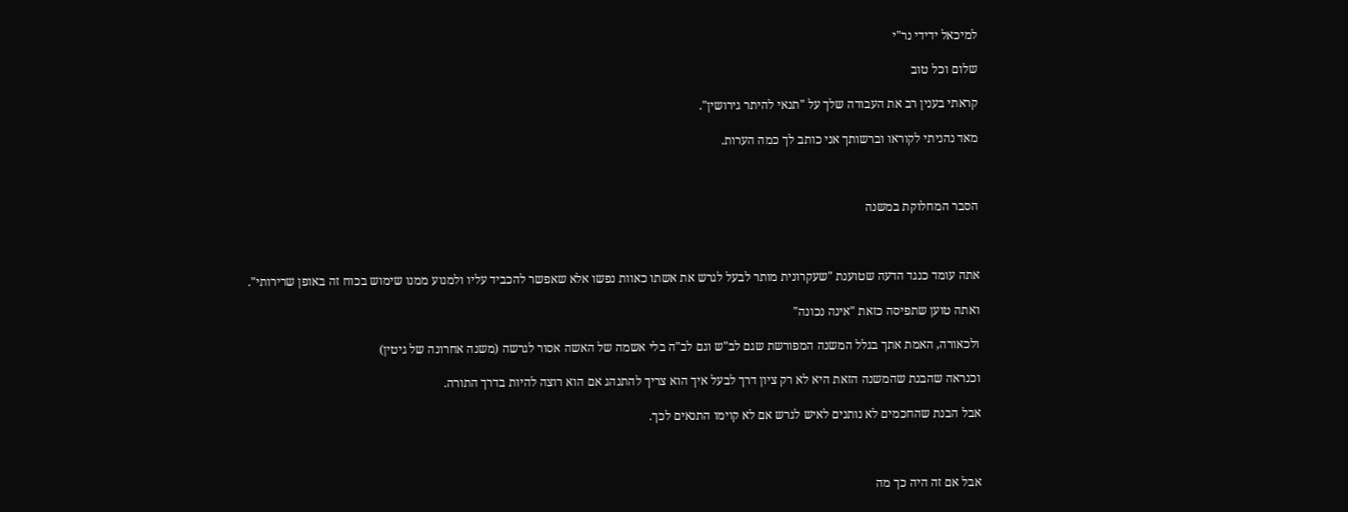למיכאל ידידי נר"י

שלום וכל טוב

קראתי בענין רב את העבודה שלך על "תנאי להיתר גירושין".

מאד נהניתי לקוראו וברשותך אני כותב לך כמה הערות.



הסבר המחלוקת במשנה



אתה עומד כנגד הדעה שטוענת "שעקרונית מותר לבעל לגרש את אשתו כאוות נפשו אלא שאפשר להכביד עליו ולמנוע ממנו שימוש בכוח זה באופן שרירותי".

ואתה טוען שתפיסה כזאת "אינה נכונה"

ולכאורה, האמת אתך בגלל המשנה המפורשת שגם לב"ש וגם לב"ה בלי אשמה של האשה אסור לגרשה (משנה אחרונה של גיטין)

וכנראה שהבנת שהמשנה הזאת היא לא רק ציון דרך לבעל איך הוא צריך להתנהג אם הוא רוצה להיות בדרך התורה.

אבל הבנת שהחכמים לא נותנים לאיש לגרש אם לא קוימו התנאים לכך.



אבל אם זה היה כך מה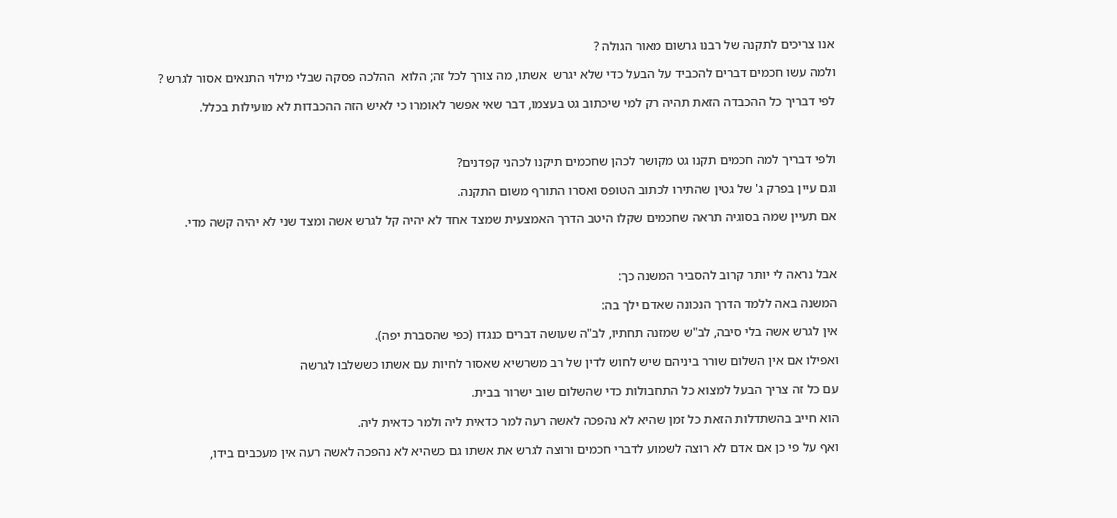אנו צריכים לתקנה של רבנו גרשום מאור הגולה ?

ולמה עשו חכמים דברים להכביד על הבעל כדי שלא יגרש  אשתו, מה צורך לכל זה; הלוא  ההלכה פסקה שבלי מילוי התנאים אסור לגרש ?

לפי דבריך כל ההכבדה הזאת תהיה רק למי שיכתוב גט בעצמו, דבר שאי אפשר לאומרו כי לאיש הזה ההכבדות לא מועילות בכלל.



ולפי דבריך למה חכמים תקנו גט מקושר לכהן שחכמים תיקנו לכהני קפדנים?

וגם עיין בפרק ג' של גטין שהתירו לכתוב הטופס ואסרו התורף משום התקנה.

אם תעיין שמה בסוגיה תראה שחכמים שקלו היטב הדרך האמצעית שמצד אחד לא יהיה קל לגרש אשה ומצד שני לא יהיה קשה מדי.



אבל נראה לי יותר קרוב להסביר המשנה כך:

המשנה באה ללמד הדרך הנכונה שאדם ילך בה:

אין לגרש אשה בלי סיבה, לב"ש שמזנה תחתיו, לב"ה שעושה דברים כנגדו (כפי שהסברת יפה).

ואפילו אם אין השלום שורר ביניהם שיש לחוש לדין של רב משרשיא שאסור לחיות עם אשתו כששלבו לגרשה

עם כל זה צריך הבעל למצוא כל התחבולות כדי שהשלום שוב ישרור בבית.

הוא חייב בהשתדלות הזאת כל זמן שהיא לא נהפכה לאשה רעה למר כדאית ליה ולמר כדאית ליה.

ואף על פי כן אם אדם לא רוצה לשמוע לדברי חכמים ורוצה לגרש את אשתו גם כשהיא לא נהפכה לאשה רעה אין מעכבים בידו,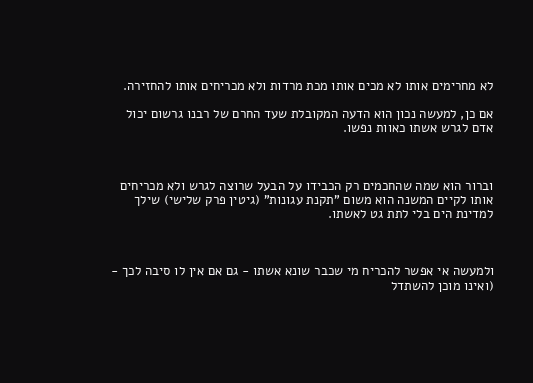לא מחרימים אותו לא מכים אותו מכת מרדות ולא מכריחים אותו להחזירה.

אם כן, למעשה נכון הוא הדעה המקובלת שעד החרם של רבנו גרשום יכול אדם לגרש אשתו כאוות נפשו.



וברור הוא שמה שהחכמים רק הכבידו על הבעל שרוצה לגרש ולא מכריחים אותו לקיים המשנה הוא משום "תקנת עגונות" (גיטין פרק שלישי) שילך למדינת הים בלי לתת גט לאשתו.



ולמעשה אי אפשר להכריח מי שכבר שונא אשתו - גם אם אין לו סיבה לכך - (ואינו מוכן להשתדל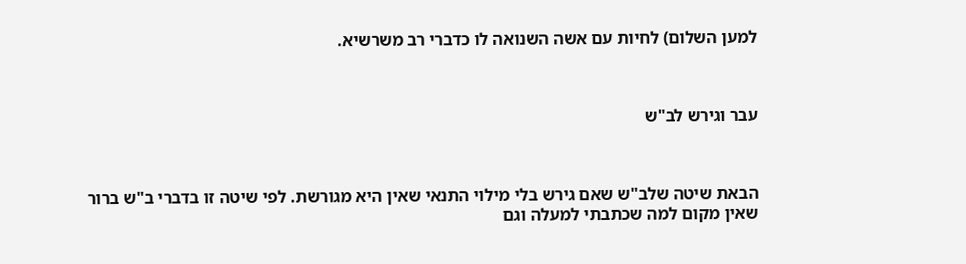למען השלום) לחיות עם אשה השנואה לו כדברי רב משרשיא.



עבר וגירש לב"ש



הבאת שיטה שלב"ש שאם גירש בלי מילוי התנאי שאין היא מגורשת. לפי שיטה זו בדברי ב"ש ברור שאין מקום למה שכתבתי למעלה וגם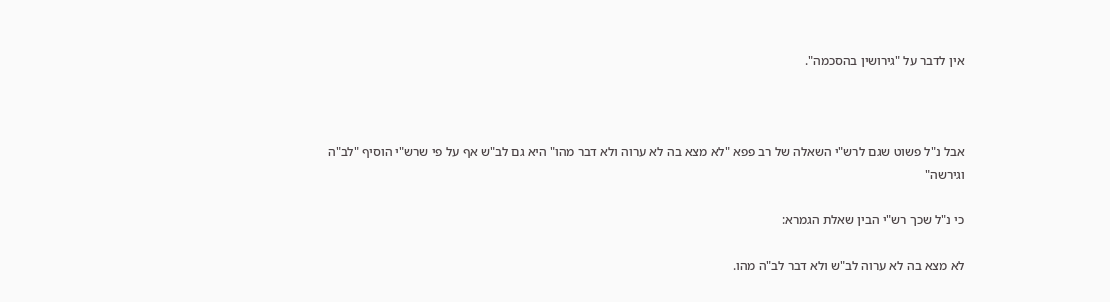אין לדבר על "גירושין בהסכמה".



אבל נ"ל פשוט שגם לרש"י השאלה של רב פפא "לא מצא בה לא ערוה ולא דבר מהו" היא גם לב"ש אף על פי שרש"י הוסיף "לב"ה וגירשה"

כי נ"ל שכך רש"י הבין שאלת הגמרא:

לא מצא בה לא ערוה לב"ש ולא דבר לב"ה מהו.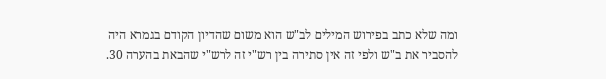ומה שלא כתב בפירוש המילים לב"ש הוא משום שהדיון הקודם בגמרא היה להסביר את ב"ש ולפי זה אין סתירה בין רש"י זה לרש"י שהבאת בהערה 30.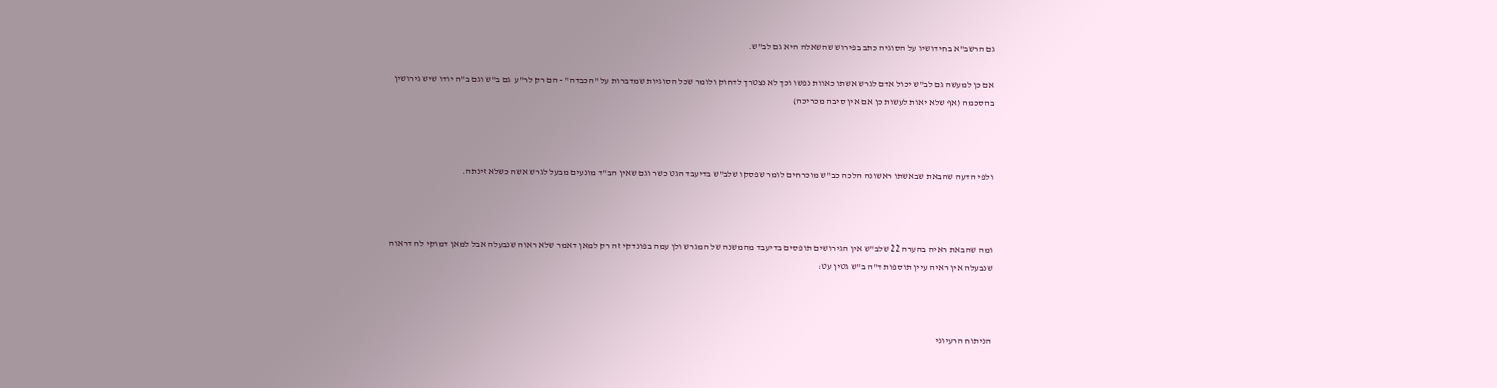גם הרשב"א בחידושיו על הסוגיה כתב בפירוש שהשאלה היא גם לב"ש.

אם כן למעשה גם לב"ש יכול אדם לגרש אשתו כאוות נפשו וכך לא נצטרך לדחוק ולומר שכל הסוגיות שמדברות על "הכבדה" - הם רק לר"ע  גם ב"ש וגם ב"ה יודו שיש גירושין בהסכמה (אף שלא יאות לעשות כן אם אין סיבה מכריכה)



ולפי הדעה שהבאת שבאשתו ראשונה הלכה כב"ש מוכרחים לומר שפסקו שלב"ש בדיעבד הגט כשר וגם שאין הב"ד מונעים מבעל לגרש אשה כשלא זינתה.



ומה שהבאת ראיה בהערה 22 שלב"ש אין הגירושים תופסים בדיעבד מהמשנה של המגרש ולן עמה בפונדקי זה רק למאן דאמר שלא ראוה שנבעלה אבל למאן דמוקי לה דראוה שנבעלה אין ראיה עיין תוספות ד"ה ב"ש גטין עט:



הניתוח הרעיוני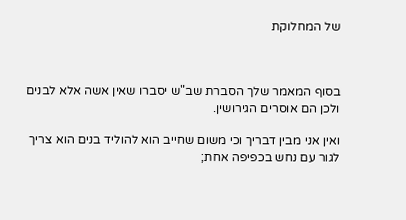של המחלוקת



בסוף המאמר שלך הסברת שב"ש יסברו שאין אשה אלא לבנים ולכן הם אוסרים הגירושין.

ואין אני מבין דבריך וכי משום שחייב הוא להוליד בנים הוא צריך לגור עם נחש בכפיפה אחת;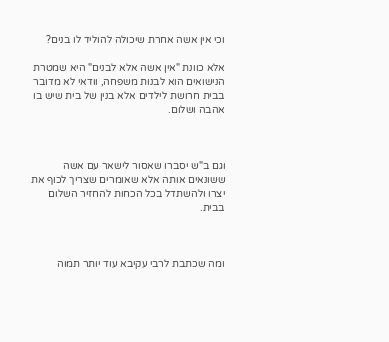וכי אין אשה אחרת שיכולה להוליד לו בנים?

אלא כוונת "אין אשה אלא לבנים" היא שמטרת הנישואים הוא לבנות משפחה, וודאי לא מדובר בבית חרושת לילדים אלא בנין של בית שיש בו אהבה ושלום.



וגם ב"ש יסברו שאסור לישאר עם אשה ששונאים אותה אלא שאומרים שצריך לכוף את יצרו ולהשתדל בכל הכחות להחזיר השלום בבית.



ומה שכתבת לרבי עקיבא עוד יותר תמוה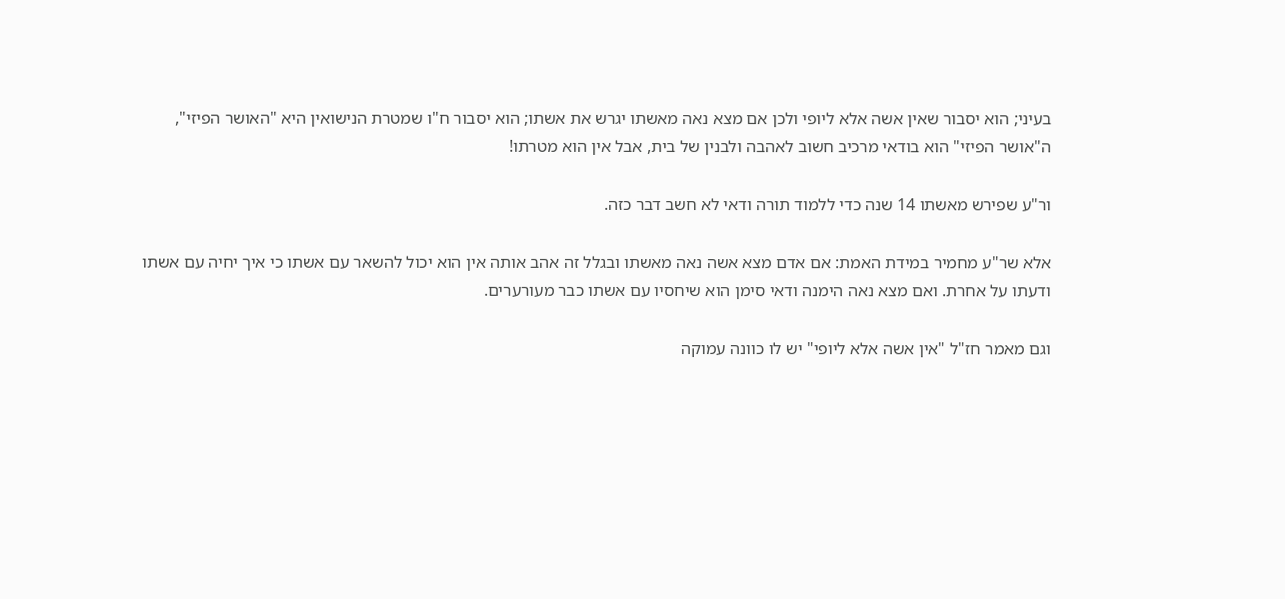בעיני; הוא יסבור שאין אשה אלא ליופי ולכן אם מצא נאה מאשתו יגרש את אשתו; הוא יסבור ח"ו שמטרת הנישואין היא "האושר הפיזי", ה"אושר הפיזי" הוא בודאי מרכיב חשוב לאהבה ולבנין של בית, אבל אין הוא מטרתו!

ור"ע שפירש מאשתו 14 שנה כדי ללמוד תורה ודאי לא חשב דבר כזה.

אלא שר"ע מחמיר במידת האמת: אם אדם מצא אשה נאה מאשתו ובגלל זה אהב אותה אין הוא יכול להשאר עם אשתו כי איך יחיה עם אשתו ודעתו על אחרת. ואם מצא נאה הימנה ודאי סימן הוא שיחסיו עם אשתו כבר מעורערים.

וגם מאמר חז"ל "אין אשה אלא ליופי" יש לו כוונה עמוקה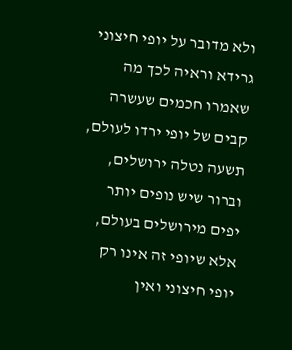ולא מדובר על יופי חיצוני גרידא וראיה לכך מה שאמרו חכמים שעשרה קבים של יופי ירדו לעולם, תשעה נטלה ירושלים, וברור שיש נופים יותר יפים מירושלים בעולם, אלא שיופי זה אינו רק יופי חיצוני ואין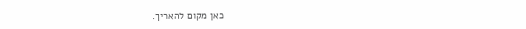כאן מקום להאריך.